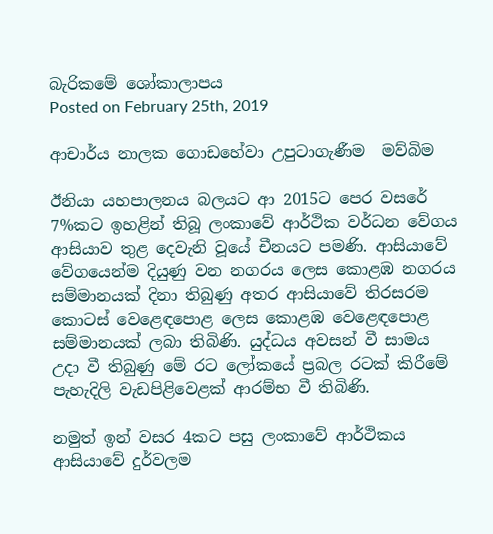බැරිකමේ ශෝකාලාපය
Posted on February 25th, 2019

ආචාර්ය නාලක ගොඩහේවා උපුටාගැණීම  මව්බිම

ඊනියා යහපාලනය බලයට ආ 2015ට පෙර වසරේ 7%කට ඉහළින් තිබූ ලංකාවේ ආර්ථික වර්ධන වේගය ආසියාව තුළ දෙවැනි වූයේ චීනයට පමණි. ආසියාවේ වේගයෙන්ම දියුණු වන නගරය ලෙස කොළඹ නගරය සම්මානයක් දිනා තිබුණු අතර ආසියාවේ තිරසරම කොටස් වෙළෙඳපොළ ලෙස කොළඹ වෙළෙඳපොළ සම්මානයක් ලබා තිබිණි. යුද්ධය අවසන් වී සාමය උදා වී තිබුණු මේ රට ලෝකයේ ප්‍රබල රටක් කිරීමේ පැහැදිලි වැඩපිළිවෙළක් ආරම්භ වී තිබිණි.

නමුත් ඉන් වසර 4කට පසු ලංකාවේ ආර්ථිකය ආසියාවේ දුර්වලම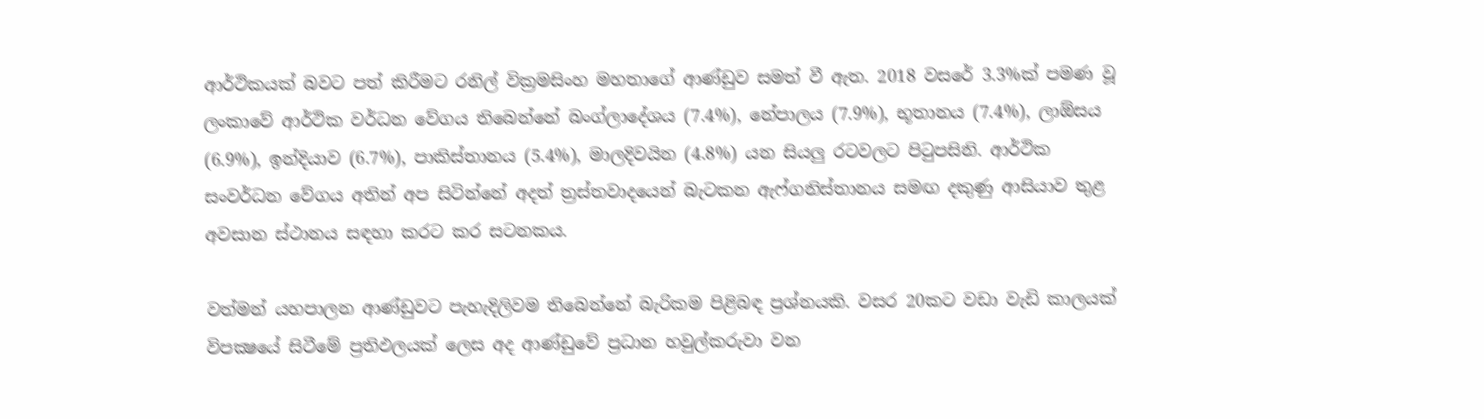ආර්ථිකයක් බවට පත් කිරීමට රනිල් වික්‍රමසිංහ මහතාගේ ආණ්ඩුව සමත් වී ඇත. 2018 වසරේ 3.3%ක් පමණ වූ ලංකාවේ ආර්ථික වර්ධන වේගය තිබෙන්නේ බංග්ලාදේශය (7.4%), නේපාලය (7.9%), භූතානය (7.4%), ලාඕසය (6.9%), ඉන්දියාව (6.7%), පාකිස්තානය (5.4%), මාලදිවයින (4.8%) යන සියලු රටවලට පිටුපසිනි. ආර්ථික සංවර්ධන වේගය අතින් අප සිටින්නේ අදත් ත්‍රස්තවාදයෙන් බැටකන ඇෆ්ගනිස්තානය සමඟ දකුණු ආසියාව තුළ අවසාන ස්ථානය සඳහා කරට කර සටනකය.

වත්මන් යහපාලන ආණ්ඩුවට පැහැදිලිවම තිබෙන්නේ බැරිකම පිළිබඳ ප්‍රශ්නයකි. වසර 20කට වඩා වැඩි කාලයක් විපක්‍ෂයේ සිටීමේ ප්‍රතිඵලයක් ලෙස අද ආණ්ඩුවේ ප්‍රධාන හවුල්කරුවා වන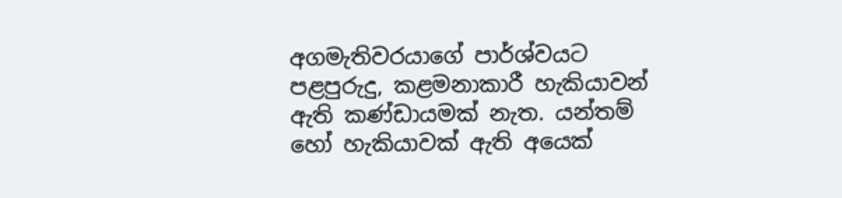අගමැතිවරයාගේ පාර්ශ්වයට
පළපුරුදු, කළමනාකාරී හැකියාවන් ඇති කණ්ඩායමක් නැත. යන්තම් හෝ හැකියාවක් ඇති අයෙක්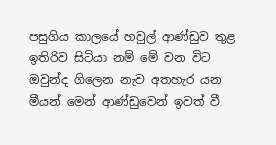පසුගිය කාලයේ හවුල් ආණ්ඩුව තුළ ඉතිරිව සිටියා නම් මේ වන විට ඔවුන්ද ගිලෙන නැව අතහැර යන මීයන් මෙන් ආණ්ඩුවෙන් ඉවත් වී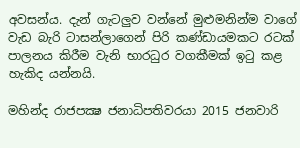අවසන්ය. දැන් ගැටලුව වන්නේ මුළුමනින්ම වාගේ වැඩ බැරි ටාසන්ලාගෙන් පිරි කණ්ඩායමකට රටක් පාලනය කිරීම වැනි භාරධුර වගකීමක් ඉටු කළ හැකිද යන්නයි.

මහින්ද රාජපක්‍ෂ ජනාධිපතිවරයා 2015 ජනවාරි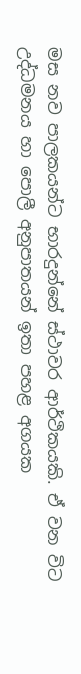මස නව පාලකයන්ට භාරදුන්නේ ස්ථාවර ආර්ථිකයකි. ඒ වන විට උද්ධමනය හා පොලී අනුපාතයන් ඉතා පහළ අගයක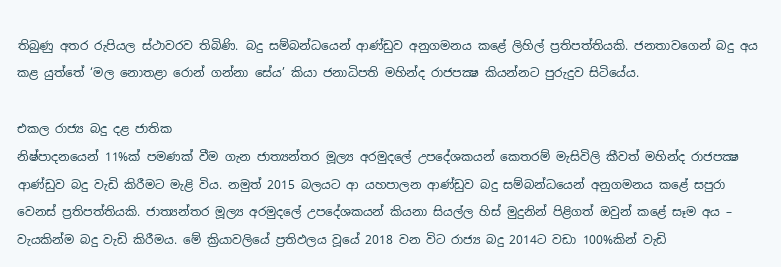තිබුණු අතර රුපියල ස්ථාවරව තිබිණි. බදු සම්බන්ධයෙන් ආණ්ඩුව අනුගමනය කළේ ලිහිල් ප්‍රතිපත්තියකි. ජනතාවගෙන් බදු අය කළ යුත්තේ ‘මල නොතළා රොන් ගන්නා සේය’ කියා ජනාධිපති මහින්ද රාජපක්‍ෂ කියන්නට පුරුදුව සිටියේය.

එකල රාජ්‍ය බදු දළ ජාතික
නිෂ්පාදනයෙන් 11%ක් පමණක් වීම ගැන ජාත්‍යන්තර මූල්‍ය අරමුදලේ උපදේශකයන් කෙතරම් මැසිවිලි කීවත් මහින්ද රාජපක්‍ෂ ආණ්ඩුව බදු වැඩි කිරීමට මැළි විය. නමුත් 2015 බලයට ආ යහපාලන ආණ්ඩුව බදු සම්බන්ධයෙන් අනුගමනය කළේ සපුරා වෙනස් ප්‍රතිපත්තියකි. ජාත්‍යන්තර මූල්‍ය අරමුදලේ උපදේශකයන් කියනා සියල්ල හිස් මුදුනින් පිළිගත් ඔවුන් කළේ සෑම අය – වැයකින්ම බදු වැඩි කිරීමය. මේ ක්‍රියාවලියේ ප්‍රතිඵලය වූයේ 2018 වන විට රාජ්‍ය බදු 2014ට වඩා 100%කින් වැඩි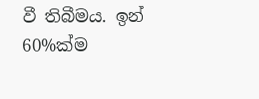වී තිබීමය. ඉන් 60%ක්ම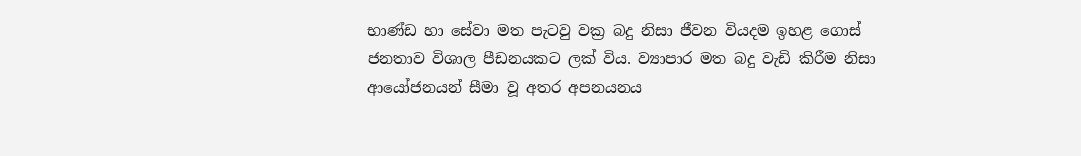භාණ්ඩ හා සේවා මත පැටවු වක්‍ර බදු නිසා ජීවන වියදම ඉහළ ගොස් ජනතාව විශාල පීඩනයකට ලක් විය. ව්‍යාපාර මත බදු වැඩි කිරීම නිසා ආයෝජනයන් සීමා වූ අතර අපනයනය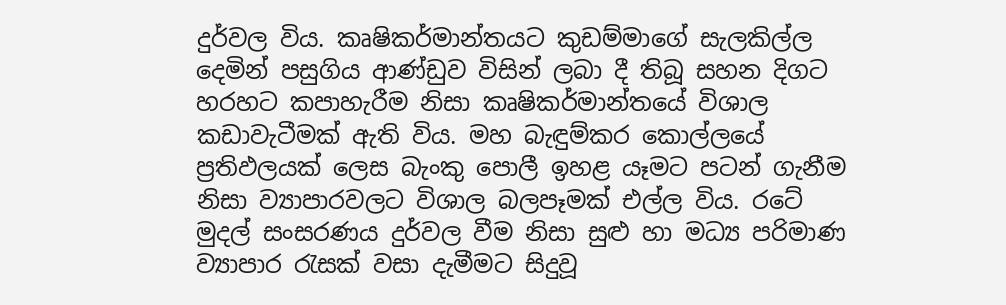දුර්වල විය. කෘෂිකර්මාන්තයට කුඩම්මාගේ සැලකිල්ල දෙමින් පසුගිය ආණ්ඩුව විසින් ලබා දී තිබූ සහන දිගට හරහට කපාහැරීම නිසා කෘෂිකර්මාන්තයේ විශාල කඩාවැටීමක් ඇති විය. මහ බැඳුම්කර කොල්ලයේ ප්‍රතිඵලයක් ලෙස බැංකු පොලී ඉහළ යෑමට පටන් ගැනීම නිසා ව්‍යාපාරවලට විශාල බලපෑමක් එල්ල විය. රටේ මුදල් සංසරණය දුර්වල වීම නිසා සුළු හා මධ්‍ය පරිමාණ ව්‍යාපාර රැසක් වසා දැමීමට සිදුවූ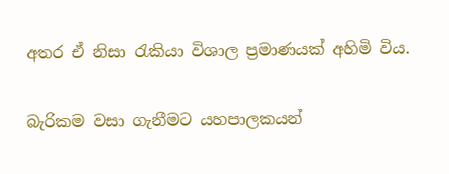අතර ඒ නිසා රැකියා විශාල ප්‍රමාණයක් අහිමි විය.

බැරිකම වසා ගැනීමට යහපාලකයන්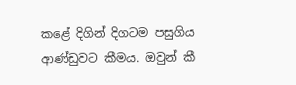කළේ දිගින් දිගටම පසුගිය ආණ්ඩුවට කීමය. ඔවුන් කී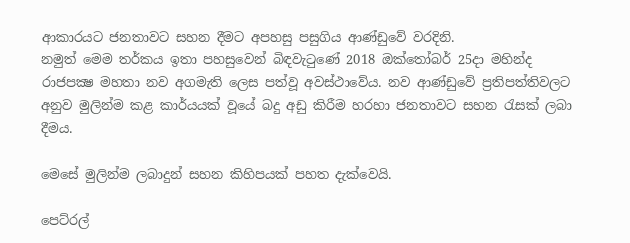ආකාරයට ජනතාවට සහන දීමට අපහසු පසුගිය ආණ්ඩුවේ වරදිනි.
නමුත් මෙම තර්කය ඉතා පහසුවෙන් බිඳවැටුණේ 2018 ඔක්තෝබර් 25දා මහින්ද රාජපක්‍ෂ මහතා නව අගමැති ලෙස පත්වූ අවස්ථාවේය. නව ආණ්ඩුවේ ප්‍රතිපත්තිවලට අනුව මුලින්ම කළ කාර්යයක් වූයේ බදු අඩු කිරීම හරහා ජනතාවට සහන රැසක් ලබා දීමය.

මෙසේ මුලින්ම ලබාදුන් සහන කිහිපයක් පහත දැක්වෙයි.

පෙට්රල්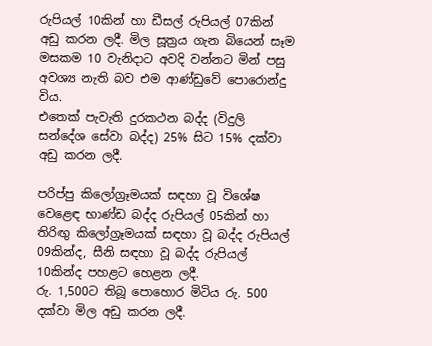රුපියල් 10කින් හා ඩීසල් රුපියල් 07කින් අඩු කරන ලදී. මිල සූත්‍රය ගැන බියෙන් සෑම මසකම 10 වැනිදාට අවදි වන්නට මින් පසු අවශ්‍ය නැති බව එම ආණ්ඩුවේ පොරොන්දු විය.
එතෙක් පැවැති දුරකථන බද්ද (විදුලි සන්දේශ සේවා බද්ද) 25% සිට 15% දක්වා අඩු කරන ලදී.

පරිප්පු කිලෝග්‍රෑමයක් සඳහා වූ විශේෂ වෙළෙඳ භාණ්ඩ බද්ද රුපියල් 05කින් හා තිරිඟු කිලෝග්‍රෑමයක් සඳහා වූ බද්ද රුපියල් 09කින්ද, සීනි සඳහා වූ බද්ද රුපියල් 10කින්ද පහළට හෙළන ලදී.
රු. 1,500ට තිබූ පොහොර මිටිය රු. 500 දක්වා මිල අඩු කරන ලදී.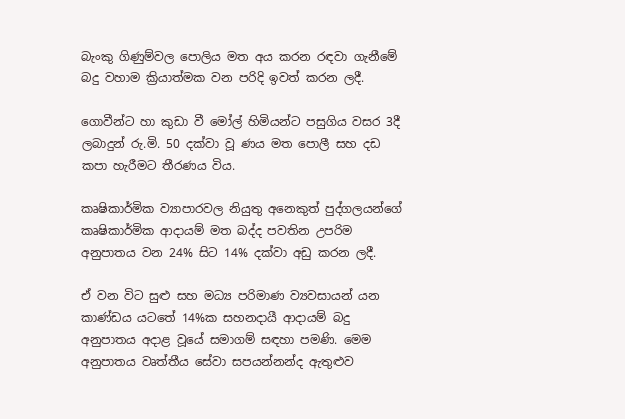බැංකු ගිණුම්වල පොලිය මත අය කරන රඳවා ගැනීමේ බදු වහාම ක්‍රියාත්මක වන පරිදි ඉවත් කරන ලදී.

ගොවීන්ට හා කුඩා වී මෝල් හිමියන්ට පසුගිය වසර 3දී ලබාදුන් රු.මි. 50 දක්වා වූ ණය මත පොලී සහ දඩ කපා හැරීමට තීරණය විය.

කෘෂිකාර්මික ව්‍යාපාරවල නියුතු අනෙකුත් පුද්ගලයන්ගේ කෘෂිකාර්මික ආදායම් මත බද්ද පවතින උපරිම අනුපාතය වන 24% සිට 14% දක්වා අඩු කරන ලදී.

ඒ වන විට සුළු සහ මධ්‍ය පරිමාණ ව්‍යවසායන් යන කාණ්ඩය යටතේ 14%ක සහනදායී ආදායම් බදු අනුපාතය අදාළ වූයේ සමාගම් සඳහා පමණි. මෙම අනුපාතය වෘත්තීය සේවා සපයන්නන්ද ඇතුළුව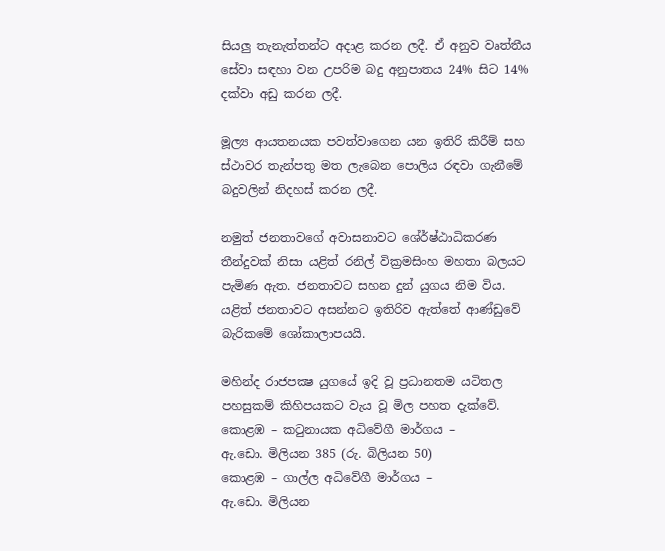සියලු තැනැත්තන්ට අදාළ කරන ලදී. ඒ අනුව වෘත්තීය සේවා සඳහා වන උපරිම බදු අනුපාතය 24% සිට 14% දක්වා අඩු කරන ලදී.

මූල්‍ය ආයතනයක පවත්වාගෙන යන ඉතිරි කිරීම් සහ ස්ථාවර තැන්පතු මත ලැබෙන පොලිය රඳවා ගැනීමේ බදුවලින් නිදහස් කරන ලදී.

නමුත් ජනතාවගේ අවාසනාවට ශේ‍ර්ෂ්ඨාධිකරණ තීන්දුවක් නිසා යළිත් රනිල් වික්‍රමසිංහ මහතා බලයට පැමිණ ඇත. ජනතාවට සහන දුන් යුගය නිම විය. යළිත් ජනතාවට අසන්නට ඉතිරිව ඇත්තේ ආණ්ඩුවේ බැරිකමේ ශෝකාලාපයයි.

මහින්ද රාජපක්‍ෂ යුගයේ ඉදි වූ ප්‍රධානතම යටිතල පහසුකම් කිහිපයකට වැය වූ මිල පහත දැක්වේ.
කොළඹ – කටුනායක අධිවේගී මාර්ගය –
ඇ.ඩො. මිලියන 385 (රු. බිලියන 50)
කොළඹ – ගාල්ල අධිවේගී මාර්ගය –
ඇ.ඩො. මිලියන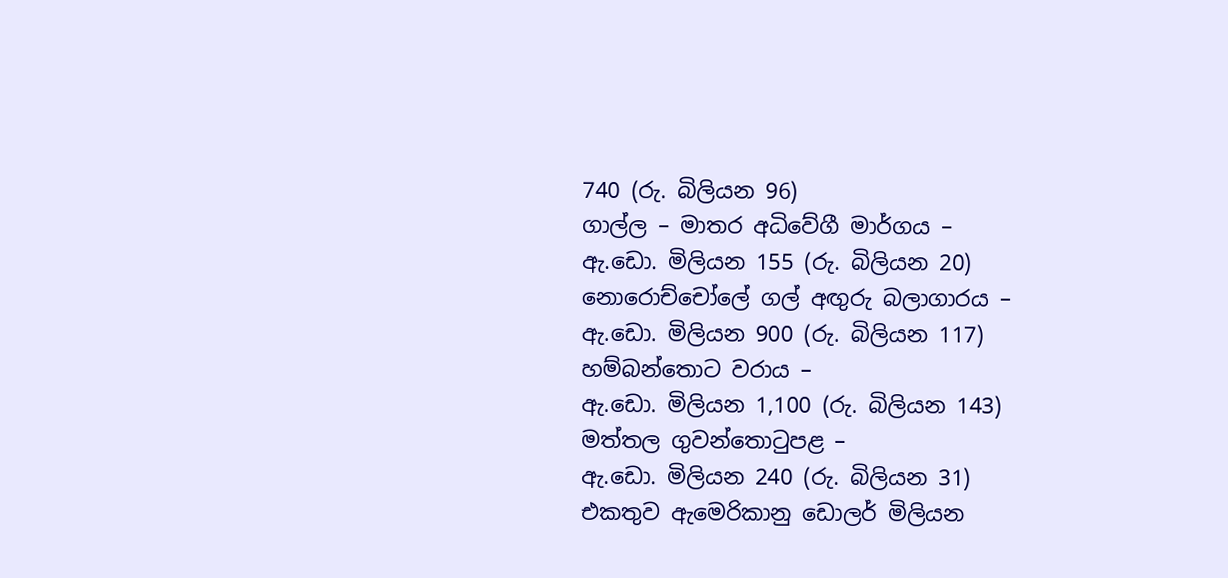740 (රු. බිලියන 96)
ගාල්ල – මාතර අධිවේගී මාර්ගය –
ඇ.ඩො. මිලියන 155 (රු. බිලියන 20)
නොරොච්චෝලේ ගල් අඟුරු බලාගාරය –
ඇ.ඩො. මිලියන 900 (රු. බිලියන 117)
හම්බන්තොට වරාය –
ඇ.ඩො. මිලියන 1,100 (රු. බිලියන 143)
මත්තල ගුවන්තොටුපළ –
ඇ.ඩො. මිලියන 240 (රු. බිලියන 31)
එකතුව ඇමෙරිකානු ඩොලර් මිලියන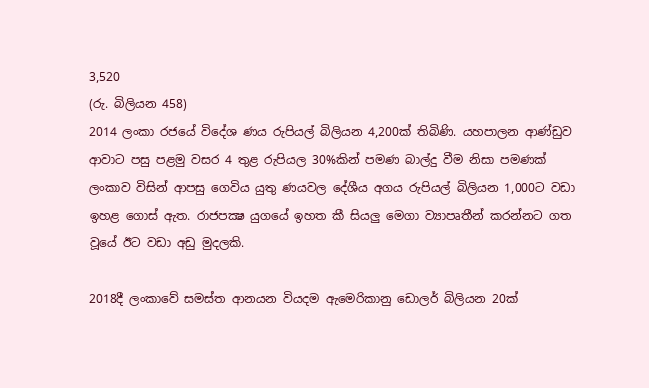3,520
(රු. බිලියන 458)
2014 ලංකා රජයේ විදේශ ණය රුපියල් බිලියන 4,200ක් තිබිණි. යහපාලන ආණ්ඩුව ආවාට පසු පළමු වසර 4 තුළ රුපියල 30%කින් පමණ බාල්දු වීම නිසා පමණක් ලංකාව විසින් ආපසු ගෙවිය යුතු ණයවල දේශීය අගය රුපියල් බිලියන 1,000ට වඩා ඉහළ ගොස් ඇත. රාජපක්‍ෂ යුගයේ ඉහත කී සියලු මෙගා ව්‍යාපෘතීන් කරන්නට ගත වූයේ ඊට වඩා අඩු මුදලකි.

2018දී ලංකාවේ සමස්ත ආනයන වියදම ඇමෙරිකානු ඩොලර් බිලියන 20ක්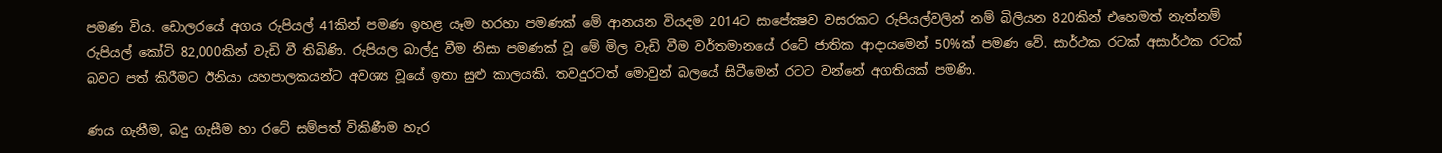පමණ විය. ඩොලරයේ අගය රුපියල් 41කින් පමණ ඉහළ යෑම හරහා පමණක් මේ ආනයන වියදම 2014ට සාපේක්‍ෂව වසරකට රුපියල්වලින් නම් බිලියන 820කින් එහෙමත් නැත්නම් රුපියල් කෝටි 82,000කින් වැඩි වී තිබිණි. රුපියල බාල්දු වීම නිසා පමණක් වූ මේ මිල වැඩි වීම වර්තමානයේ රටේ ජාතික ආදායමෙන් 50%ක් පමණ වේ. සාර්ථක රටක් අසාර්ථක රටක් බවට පත් කිරීමට ඊනියා යහපාලකයන්ට අවශ්‍ය වූයේ ඉතා සුළු කාලයකි. තවදුරටත් මොවුන් බලයේ සිටීමෙන් රටට වන්නේ අගතියක් පමණි.

ණය ගැනීම, බදු ගැසීම හා රටේ සම්පත් විකිණීම හැර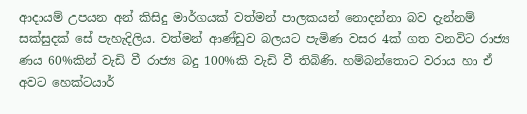ආදායම් උපයන අන් කිසිදු මාර්ගයක් වත්මන් පාලකයන් නොදන්නා බව දැන්නම් සක්සුදක් සේ පැහැදිලිය. වත්මන් ආණ්ඩුව බලයට පැමිණ වසර 4ක් ගත වනවිට රාජ්‍ය ණය 60%කින් වැඩි වී රාජ්‍ය බදු 100%කි වැඩි වී තිබිණි. හම්බන්තොට වරාය හා ඒ අවට හෙක්ටයාර්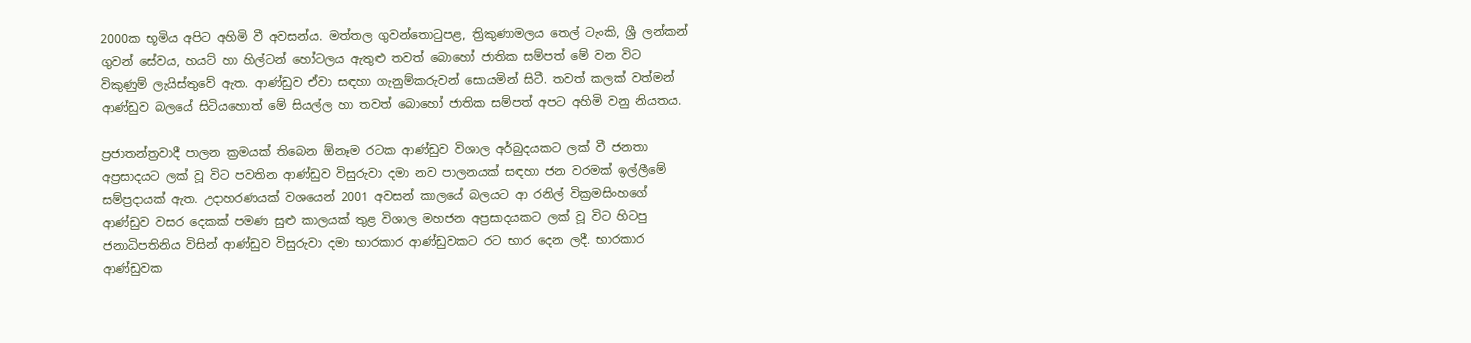2000ක භූමිය අපිට අහිමි වී අවසන්ය. මත්තල ගුවන්තොටුපළ, ත්‍රිකුණාමලය තෙල් ටැංකි, ශ්‍රී ලන්කන් ගුවන් සේවය, හයට් හා හිල්ටන් හෝටලය ඇතුළු තවත් බොහෝ ජාතික සම්පත් මේ වන විට විකුණුම් ලැයිස්තුවේ ඇත. ආණ්ඩුව ඒවා සඳහා ගැනුම්කරුවන් සොයමින් සිටී. තවත් කලක් වත්මන් ආණ්ඩුව බලයේ සිටියහොත් මේ සියල්ල හා තවත් බොහෝ ජාතික සම්පත් අපට අහිමි වනු නියතය.

ප්‍රජාතන්ත්‍රවාදී පාලන ක්‍රමයක් තිබෙන ඕනෑම රටක ආණ්ඩුව විශාල අර්බුදයකට ලක් වී ජනතා අප්‍රසාදයට ලක් වූ විට පවතින ආණ්ඩුව විසුරුවා දමා නව පාලනයක් සඳහා ජන වරමක් ඉල්ලීමේ සම්ප්‍රදායක් ඇත. උදාහරණයක් වශයෙන් 2001 අවසන් කාලයේ බලයට ආ රනිල් වික්‍රමසිංහගේ ආණ්ඩුව වසර දෙකක් පමණ සුළු කාලයක් තුළ විශාල මහජන අප්‍රසාදයකට ලක් වූ විට හිටපු ජනාධිපතිනිය විසින් ආණ්ඩුව විසුරුවා දමා භාරකාර ආණ්ඩුවකට රට භාර දෙන ලදී. භාරකාර ආණ්ඩුවක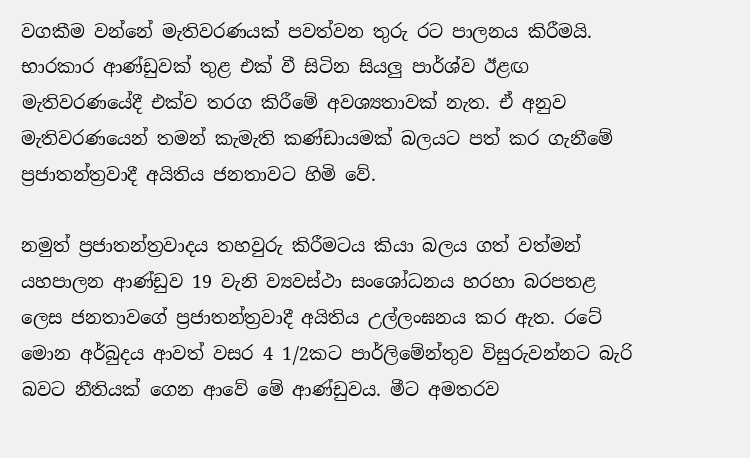වගකීම වන්නේ මැතිවරණයක් පවත්වන තුරු රට පාලනය කිරීමයි. භාරකාර ආණ්ඩුවක් තුළ එක් වී සිටින සියලු පාර්ශ්ව ඊළඟ මැතිවරණයේදී එක්ව තරග කිරීමේ අවශ්‍යතාවක් නැත. ඒ අනුව මැතිවරණයෙන් තමන් කැමැති කණ්ඩායමක් බලයට පත් කර ගැනීමේ ප්‍රජාතන්ත්‍රවාදී අයිතිය ජනතාවට හිමි වේ.

නමුත් ප්‍රජාතන්ත්‍රවාදය තහවුරු කිරීමටය කියා බලය ගත් වත්මන් යහපාලන ආණ්ඩුව 19 වැනි ව්‍යවස්ථා සංශෝධනය හරහා බරපතළ ලෙස ජනතාවගේ ප්‍රජාතන්ත්‍රවාදී අයිතිය උල්ලංඝනය කර ඇත. රටේ මොන අර්බුදය ආවත් වසර 4 1/2කට පාර්ලිමේන්තුව විසුරුවන්නට බැරි බවට නීතියක් ගෙන ආවේ මේ ආණ්ඩුවය. මීට අමතරව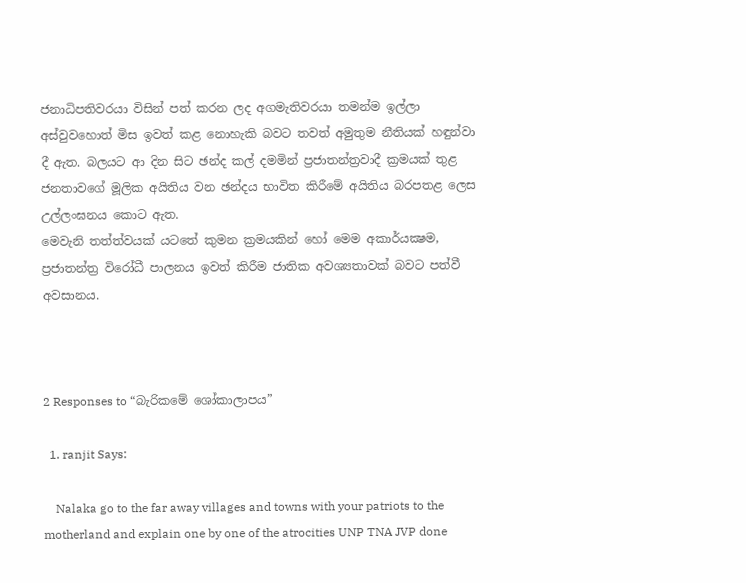ජනාධිපතිවරයා විසින් පත් කරන ලද අගමැතිවරයා තමන්ම ඉල්ලා අස්වුවහොත් මිස ඉවත් කළ නොහැකි බවට තවත් අමුතුම නීතියක් හඳුන්වා දී ඇත. බලයට ආ දින සිට ඡන්ද කල් දමමින් ප්‍රජාතන්ත්‍රවාදී ක්‍රමයක් තුළ ජනතාවගේ මූලික අයිතිය වන ඡන්දය භාවිත කිරීමේ අයිතිය බරපතළ ලෙස උල්ලංඝනය කොට ඇත.
මෙවැනි තත්ත්වයක් යටතේ කුමන ක්‍රමයකින් හෝ මෙම අකාර්යක්‍ෂම, ප්‍රජාතන්ත්‍ර විරෝධී පාලනය ඉවත් කිරීම ජාතික අවශ්‍යතාවක් බවට පත්වී අවසානය.



2 Responses to “බැරිකමේ ශෝකාලාපය”

  1. ranjit Says:

    Nalaka go to the far away villages and towns with your patriots to the motherland and explain one by one of the atrocities UNP TNA JVP done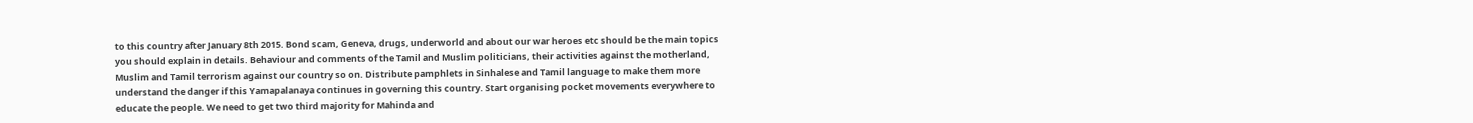to this country after January 8th 2015. Bond scam, Geneva, drugs, underworld and about our war heroes etc should be the main topics you should explain in details. Behaviour and comments of the Tamil and Muslim politicians, their activities against the motherland, Muslim and Tamil terrorism against our country so on. Distribute pamphlets in Sinhalese and Tamil language to make them more understand the danger if this Yamapalanaya continues in governing this country. Start organising pocket movements everywhere to educate the people. We need to get two third majority for Mahinda and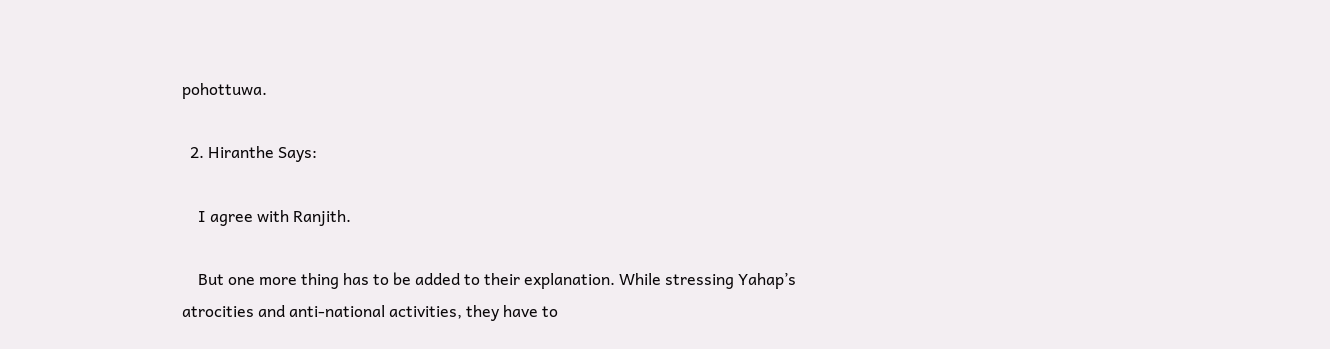pohottuwa.

  2. Hiranthe Says:

    I agree with Ranjith.

    But one more thing has to be added to their explanation. While stressing Yahap’s atrocities and anti-national activities, they have to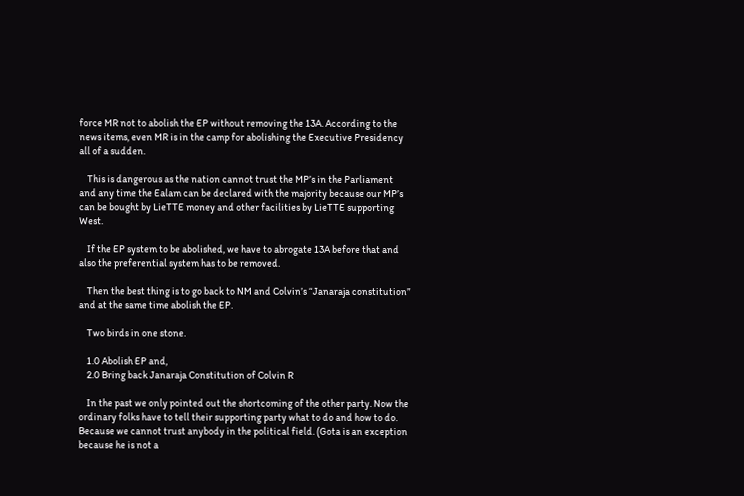force MR not to abolish the EP without removing the 13A. According to the news items, even MR is in the camp for abolishing the Executive Presidency all of a sudden.

    This is dangerous as the nation cannot trust the MP’s in the Parliament and any time the Ealam can be declared with the majority because our MP’s can be bought by LieTTE money and other facilities by LieTTE supporting West.

    If the EP system to be abolished, we have to abrogate 13A before that and also the preferential system has to be removed.

    Then the best thing is to go back to NM and Colvin’s “Janaraja constitution” and at the same time abolish the EP.

    Two birds in one stone.

    1.0 Abolish EP and,
    2.0 Bring back Janaraja Constitution of Colvin R

    In the past we only pointed out the shortcoming of the other party. Now the ordinary folks have to tell their supporting party what to do and how to do. Because we cannot trust anybody in the political field. (Gota is an exception because he is not a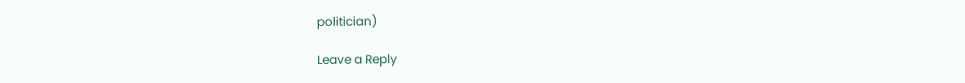politician)

Leave a Reply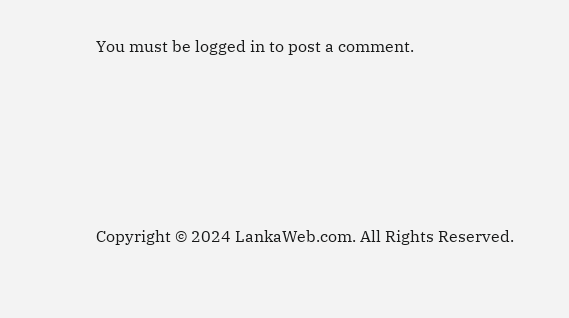You must be logged in to post a comment.






Copyright © 2024 LankaWeb.com. All Rights Reserved.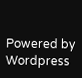Powered by Wordpress